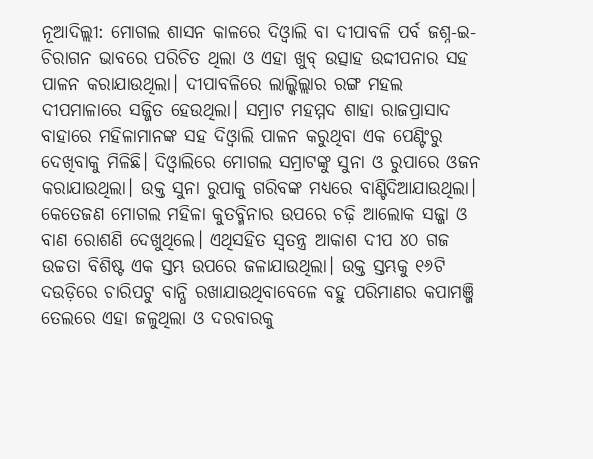ନୂଆଦିଲ୍ଲୀ: ମୋଗଲ ଶାସନ କାଳରେ ଦିଓ୍ବାଲି ବା ଦୀପାବଳି ପର୍ବ ଜଶ୍ନ-ଇ-ଚିରାଗନ ଭାବରେ ପରିଚିତ ଥିଲା ଓ ଏହା ଖୁବ୍ ଉତ୍ସାହ ଉଦ୍ଦୀପନାର ସହ ପାଳନ କରାଯାଉଥିଲା। ଦୀପାବଳିରେ ଲାଲ୍କିଲ୍ଲାର ରଙ୍ଗ ମହଲ ଦୀପମାଳାରେ ସଜ୍ଜିତ ହେଉଥିଲା। ସମ୍ରାଟ ମହମ୍ମଦ ଶାହା ରାଜପ୍ରାସାଦ ବାହାରେ ମହିଳାମାନଙ୍କ ସହ ଦିଓ୍ବାଲି ପାଳନ କରୁଥିବା ଏକ ପେଣ୍ଟିଂରୁ ଦେଖିବାକୁ ମିଳିଛି। ଦିଓ୍ବାଲିରେ ମୋଗଲ ସମ୍ରାଟଙ୍କୁ ସୁନା ଓ ରୁପାରେ ଓଜନ କରାଯାଉଥିଲା। ଉକ୍ତ ସୁନା ରୁପାକୁ ଗରିବଙ୍କ ମଧ୍ୟରେ ବାଣ୍ଟିଦିଆଯାଉଥିଲା। କେତେଜଣ ମୋଗଲ ମହିଳା କୁତବ୍ମିନାର ଉପରେ ଚଢ଼ି ଆଲୋକ ସଜ୍ଜା ଓ ବାଣ ରୋଶଣି ଦେଖୁଥିଲେ। ଏଥିସହିତ ସ୍ବତନ୍ତ୍ର ଆକାଶ ଦୀପ ୪୦ ଗଜ ଉଚ୍ଚତା ବିଶିଷ୍ଟ ଏକ ସ୍ତମ୍ଭ ଉପରେ ଜଳାଯାଉଥିଲା। ଉକ୍ତ ସ୍ତମ୍ଭକୁ ୧୬ଟି ଦଉଡ଼ିରେ ଚାରିପଟୁ ବାନ୍ଧି ରଖାଯାଉଥିବାବେଳେ ବହୁ ପରିମାଣର କପାମଞ୍ଜି ତେଲରେ ଏହା ଜଳୁଥିଲା ଓ ଦରବାରକୁ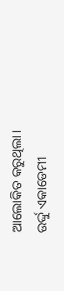ଆଲୋକିତ କରୁଥିଲା।
ଉର୍ଦ୍ଦୁ ଏକାଡେମୀ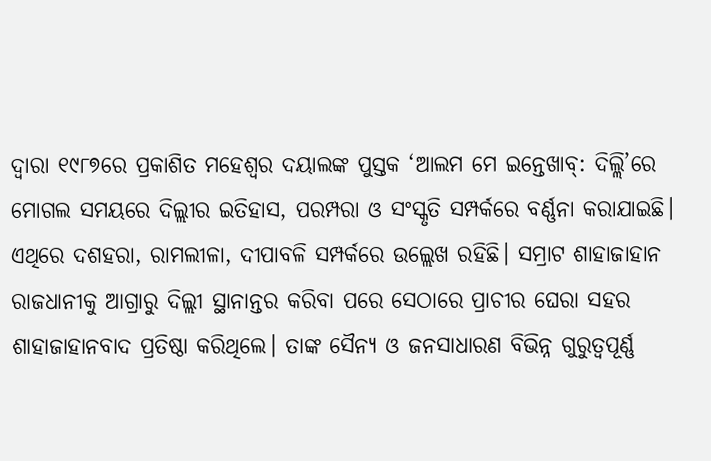ଦ୍ୱାରା ୧୯୮୭ରେ ପ୍ରକାଶିତ ମହେଶ୍ୱର ଦୟାଲଙ୍କ ପୁସ୍ତକ ‘ଆଲମ ମେ ଇନ୍ତେଖାବ୍: ଦିଲ୍ଲି’ରେ ମୋଗଲ ସମୟରେ ଦିଲ୍ଲୀର ଇତିହାସ, ପରମ୍ପରା ଓ ସଂସ୍କୃତି ସମ୍ପର୍କରେ ବର୍ଣ୍ଣନା କରାଯାଇଛି। ଏଥିରେ ଦଶହରା, ରାମଲୀଳା, ଦୀପାବଳି ସମ୍ପର୍କରେ ଉଲ୍ଲେଖ ରହିଛି। ସମ୍ରାଟ ଶାହାଜାହାନ ରାଜଧାନୀକୁ ଆଗ୍ରାରୁ ଦିଲ୍ଲୀ ସ୍ଥାନାନ୍ତର କରିବା ପରେ ସେଠାରେ ପ୍ରାଚୀର ଘେରା ସହର ଶାହାଜାହାନବାଦ ପ୍ରତିଷ୍ଠା କରିଥିଲେ। ତାଙ୍କ ସୈନ୍ୟ ଓ ଜନସାଧାରଣ ବିଭିନ୍ନ ଗୁରୁତ୍ୱପୂର୍ଣ୍ଣ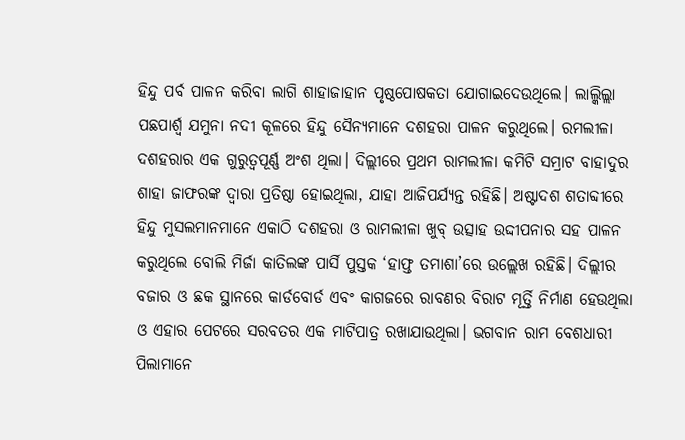ହିନ୍ଦୁ ପର୍ବ ପାଳନ କରିବା ଲାଗି ଶାହାଜାହାନ ପୃଷ୍ଠପୋଷକତା ଯୋଗାଇଦେଉଥିଲେ। ଲାଲ୍କିଲ୍ଲା ପଛପାର୍ଶ୍ୱ ଯମୁନା ନଦୀ କୂଳରେ ହିନ୍ଦୁ ସୈନ୍ୟମାନେ ଦଶହରା ପାଳନ କରୁଥିଲେ। ରମଲୀଳା ଦଶହରାର ଏକ ଗୁରୁତ୍ୱପୂର୍ଣ୍ଣ ଅଂଶ ଥିଲା। ଦିଲ୍ଲୀରେ ପ୍ରଥମ ରାମଲୀଳା କମିଟି ସମ୍ରାଟ ବାହାଦୁର ଶାହା ଜାଫରଙ୍କ ଦ୍ୱାରା ପ୍ରତିଷ୍ଠା ହୋଇଥିଲା, ଯାହା ଆଜିପର୍ଯ୍ୟନ୍ତ ରହିଛି। ଅଷ୍ଟାଦଶ ଶତାବ୍ଦୀରେ ହିନ୍ଦୁ ମୁସଲମାନମାନେ ଏକାଠି ଦଶହରା ଓ ରାମଲୀଳା ଖୁବ୍ ଉତ୍ସାହ ଉଦ୍ଦୀପନାର ସହ ପାଳନ କରୁଥିଲେ ବୋଲି ମିର୍ଜା କାତିଲଙ୍କ ପାର୍ସି ପୁସ୍ତକ ‘ହାଫ୍ତ ତମାଶା’ରେ ଉଲ୍ଲେଖ ରହିଛି। ଦିଲ୍ଲୀର ବଜାର ଓ ଛକ ସ୍ଥାନରେ କାର୍ଡବୋର୍ଡ ଏବଂ କାଗଜରେ ରାବଣର ବିରାଟ ମୂର୍ତ୍ତି ନିର୍ମାଣ ହେଉଥିଲା ଓ ଏହାର ପେଟରେ ସରବତର ଏକ ମାଟିପାତ୍ର ରଖାଯାଉଥିଲା। ଭଗବାନ ରାମ ବେଶଧାରୀ ପିଲାମାନେ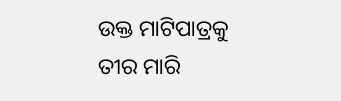ଉକ୍ତ ମାଟିପାତ୍ରକୁ ତୀର ମାରି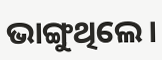ଭାଙ୍ଗୁଥିଲେ।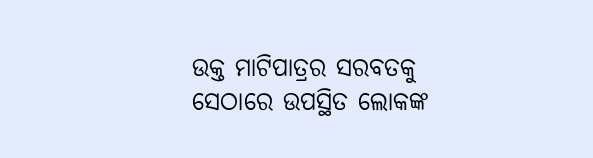ଉକ୍ତ ମାଟିପାତ୍ରର ସରବତକୁ ସେଠାରେ ଉପସ୍ଥିତ ଲୋକଙ୍କ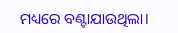ମଧ୍ୟରେ ବଣ୍ଟାଯାଉଥିଲା।